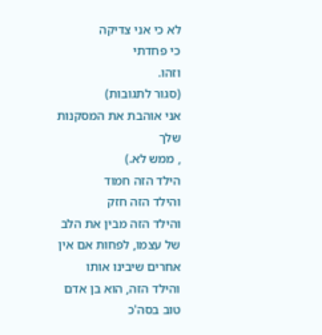לא כי אני צדיקה
כי פחדתי
וזהו.
(סגור לתגובות)
אני אוהבת את המסקנות שלך
, ממש לא.)
הילד הזה חמוד
והילד הזה חזק
והילד הזה מבין את הלב של עצמו, לפחות אם אין אחרים שיבינו אותו
והילד הזה, הוא בן אדם טוב בסה'כ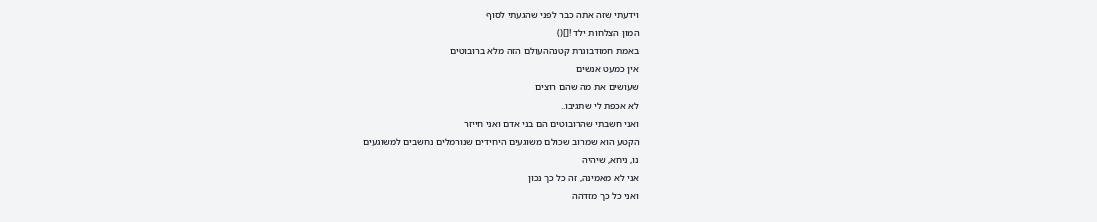וידעתי שזה אתה כבר לפני שהגעתי לסוף
המון הצלחות ילד ![]()
באמת חמודבוגרת קטנההעולם הזה מלא ברובוטים
אין כמעט אנשים
שעושים את מה שהם רוצים
לא אכפת לי שתגיבו..
ואני חשבתי שהרובוטים הם בני אדם ואני חייזר
הקטע הוא שמרוב שכולם משוגעים היחידים שנורמלים נחשבים למשוגעים
נו, ניחא, שיהיה
אני לא מאמינה, זה כל כך נכון
ואני כל כך מזדהה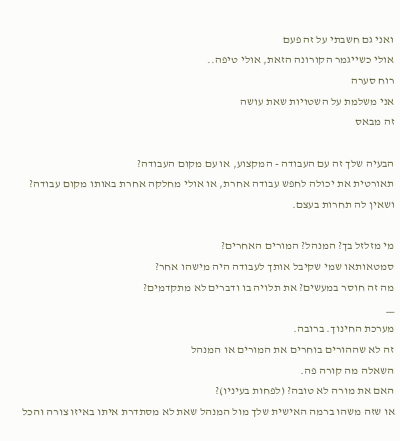ואני גם חשבתי על זה פעם
אולי כשייגמר הקורונה הזאת, אולי טיפה..
רוח סערה
אני משלמת על השטויות שאת עושה
זה מבאס

הבעיה שלך זה עם העבודה - המקצוע, או עם מקום העבודה?
תאורטית את יכולה לחפש עבודה אחרת, או אולי מחלקה אחרת באותו מקום עבודה?
ושאין לה תחרות בעצם.

מי מזלזל בך? המנהל? המורים האחרים?
סמטאותאו שמי שקיבל אותך לעבודה היה מישהו אחר?
מה זה חוסר במעשים? את תלויה בו ודברים לא מתקדמים?
__
מערכת החינוך. ברובה.
זה לא שההורים בוחרים את המורים או המנהל
השאלה מה קורה פה.
האם את מורה לא טובה? (לפחות בעיניו)?
או שזה משהו ברמה האישית שלך מול המנהל שאת לא מסתדרת איתו באיזו צורה והכל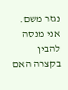נגזר משם.
אני מנסה להבין בקצרה האם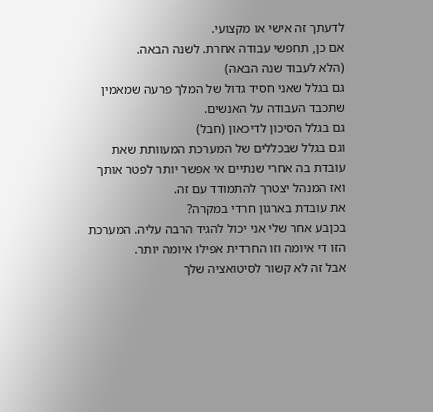לדעתך זה אישי או מקצועי.
אם כן, תחפשי עבודה אחרת. לשנה הבאה.
(הלא לעבוד שנה הבאה)
גם בגלל שאני חסיד גדול של המלך פרעה שמאמין שתכבד העבודה על האנשים.
גם בגלל הסיכון לדיכאון (חבל)
וגם בגלל שבכללים של המערכת המעוותת שאת עובדת בה אחרי שנתיים אי אפשר יותר לפטר אותך ואז המנהל יצטרך להתמודד עם זה.
את עובדת בארגון חרדי במקרה?
בכןבע אחר שלי אני יכול להגיד הרבה עליה. המערכת הזו די איומה וזו החרדית אפילו איומה יותר.
אבל זה לא קשור לסיטואציה שלך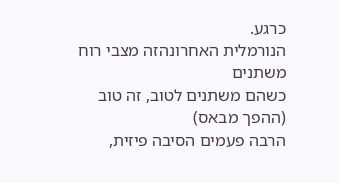כרגע.
הנורמלית האחרונהזה מצבי רוח משתנים
כשהם משתנים לטוב, זה טוב
(ההפך מבאס)
הרבה פעמים הסיבה פיזית,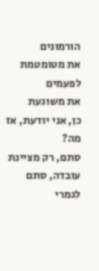הורמונים
את מטומטמת לפעמים
את משוגעת
כן, אני יודעת, אז מה?
סתם, רק מציינת עובדה, סתם לגמרי